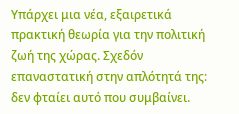Υπάρχει μια νέα, εξαιρετικά πρακτική θεωρία για την πολιτική ζωή της χώρας. Σχεδόν επαναστατική στην απλότητά της: δεν φταίει αυτό που συμβαίνει.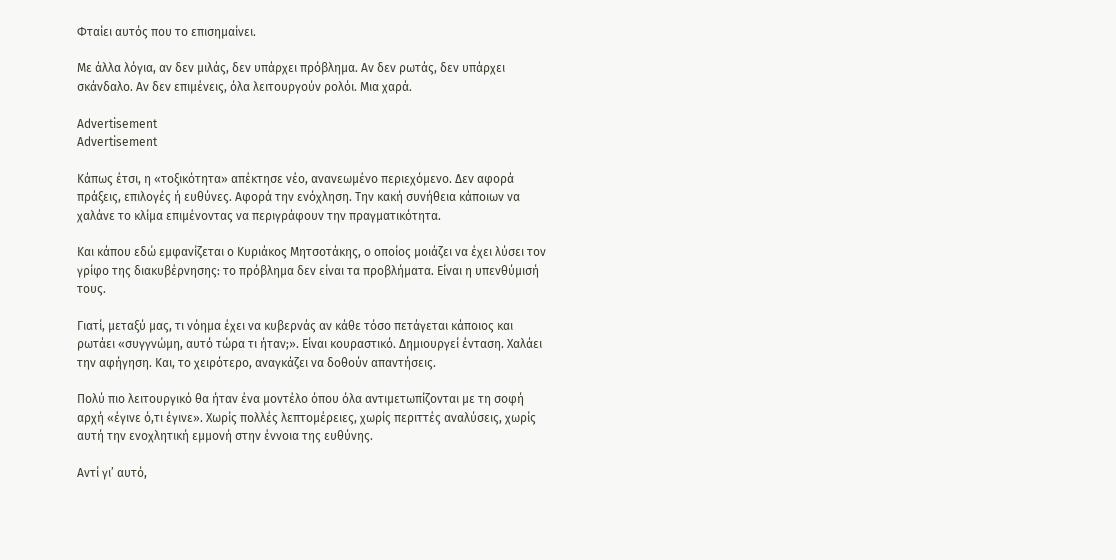Φταίει αυτός που το επισημαίνει.

Με άλλα λόγια, αν δεν μιλάς, δεν υπάρχει πρόβλημα. Αν δεν ρωτάς, δεν υπάρχει σκάνδαλο. Αν δεν επιμένεις, όλα λειτουργούν ρολόι. Μια χαρά.

Advertisement
Advertisement

Κάπως έτσι, η «τοξικότητα» απέκτησε νέο, ανανεωμένο περιεχόμενο. Δεν αφορά πράξεις, επιλογές ή ευθύνες. Αφορά την ενόχληση. Την κακή συνήθεια κάποιων να χαλάνε το κλίμα επιμένοντας να περιγράφουν την πραγματικότητα.

Και κάπου εδώ εμφανίζεται ο Κυριάκος Μητσοτάκης, ο οποίος μοιάζει να έχει λύσει τον γρίφο της διακυβέρνησης: το πρόβλημα δεν είναι τα προβλήματα. Είναι η υπενθύμισή τους.

Γιατί, μεταξύ μας, τι νόημα έχει να κυβερνάς αν κάθε τόσο πετάγεται κάποιος και ρωτάει «συγγνώμη, αυτό τώρα τι ήταν;». Είναι κουραστικό. Δημιουργεί ένταση. Χαλάει την αφήγηση. Και, το χειρότερο, αναγκάζει να δοθούν απαντήσεις.

Πολύ πιο λειτουργικό θα ήταν ένα μοντέλο όπου όλα αντιμετωπίζονται με τη σοφή αρχή «έγινε ό,τι έγινε». Χωρίς πολλές λεπτομέρειες, χωρίς περιττές αναλύσεις, χωρίς αυτή την ενοχλητική εμμονή στην έννοια της ευθύνης.

Αντί γι’ αυτό,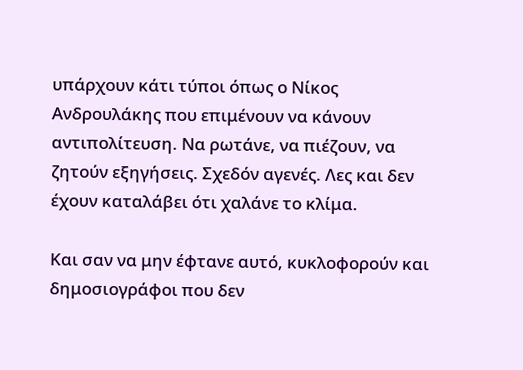υπάρχουν κάτι τύποι όπως ο Νίκος Ανδρουλάκης που επιμένουν να κάνουν αντιπολίτευση. Να ρωτάνε, να πιέζουν, να ζητούν εξηγήσεις. Σχεδόν αγενές. Λες και δεν έχουν καταλάβει ότι χαλάνε το κλίμα.

Και σαν να μην έφτανε αυτό, κυκλοφορούν και δημοσιογράφοι που δεν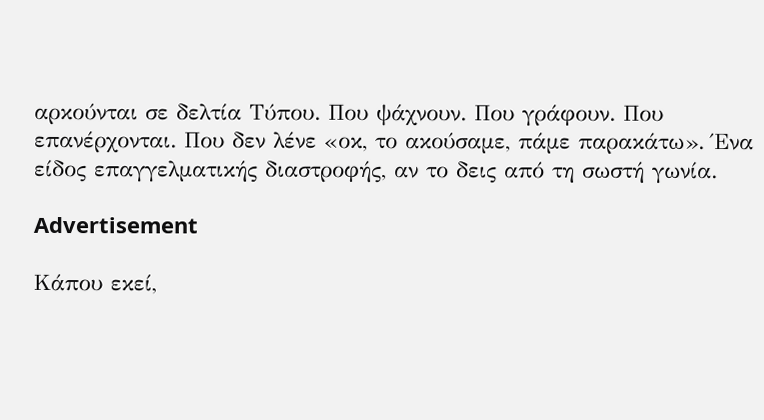αρκούνται σε δελτία Τύπου. Που ψάχνουν. Που γράφουν. Που επανέρχονται. Που δεν λένε «οκ, το ακούσαμε, πάμε παρακάτω». Ένα είδος επαγγελματικής διαστροφής, αν το δεις από τη σωστή γωνία.

Advertisement

Κάπου εκεί,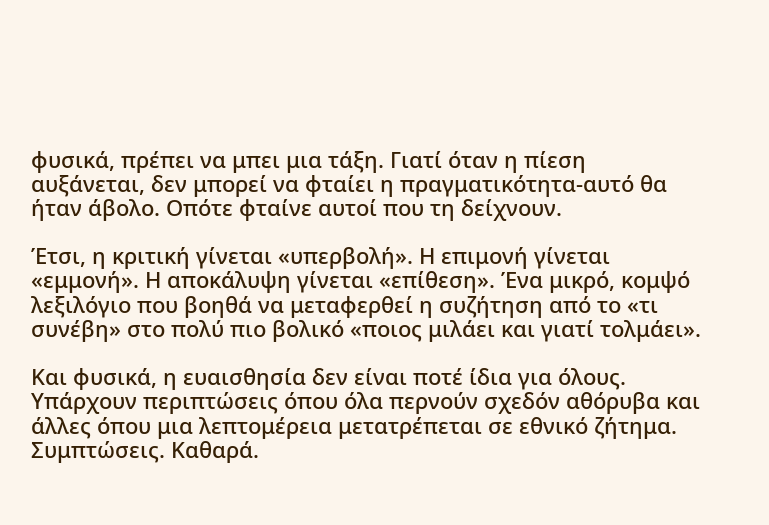φυσικά, πρέπει να μπει μια τάξη. Γιατί όταν η πίεση αυξάνεται, δεν μπορεί να φταίει η πραγματικότητα-αυτό θα ήταν άβολο. Οπότε φταίνε αυτοί που τη δείχνουν.

Έτσι, η κριτική γίνεται «υπερβολή». Η επιμονή γίνεται «εμμονή». Η αποκάλυψη γίνεται «επίθεση». Ένα μικρό, κομψό λεξιλόγιο που βοηθά να μεταφερθεί η συζήτηση από το «τι συνέβη» στο πολύ πιο βολικό «ποιος μιλάει και γιατί τολμάει».

Και φυσικά, η ευαισθησία δεν είναι ποτέ ίδια για όλους. Υπάρχουν περιπτώσεις όπου όλα περνούν σχεδόν αθόρυβα και άλλες όπου μια λεπτομέρεια μετατρέπεται σε εθνικό ζήτημα. Συμπτώσεις. Καθαρά.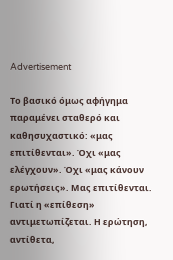Advertisement

Το βασικό όμως αφήγημα παραμένει σταθερό και καθησυχαστικό: «μας επιτίθενται». Όχι «μας ελέγχουν». Όχι «μας κάνουν ερωτήσεις». Μας επιτίθενται. Γιατί η «επίθεση» αντιμετωπίζεται. Η ερώτηση, αντίθετα,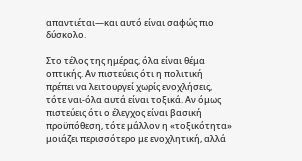απαντιέται—και αυτό είναι σαφώς πιο δύσκολο.

Στο τέλος της ημέρας, όλα είναι θέμα οπτικής. Αν πιστεύεις ότι η πολιτική πρέπει να λειτουργεί χωρίς ενοχλήσεις, τότε ναι-όλα αυτά είναι τοξικά. Αν όμως πιστεύεις ότι ο έλεγχος είναι βασική προϋπόθεση, τότε μάλλον η «τοξικότητα» μοιάζει περισσότερο με ενοχλητική, αλλά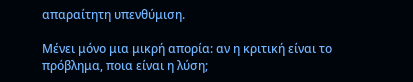απαραίτητη υπενθύμιση.

Μένει μόνο μια μικρή απορία: αν η κριτική είναι το πρόβλημα, ποια είναι η λύση;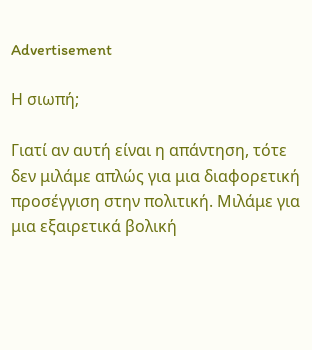Advertisement

Η σιωπή;

Γιατί αν αυτή είναι η απάντηση, τότε δεν μιλάμε απλώς για μια διαφορετική προσέγγιση στην πολιτική. Μιλάμε για μια εξαιρετικά βολική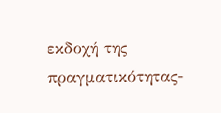εκδοχή της πραγματικότητας-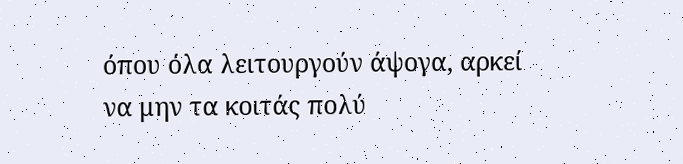όπου όλα λειτουργούν άψογα, αρκεί να μην τα κοιτάς πολύ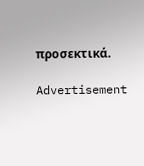προσεκτικά.

Advertisement